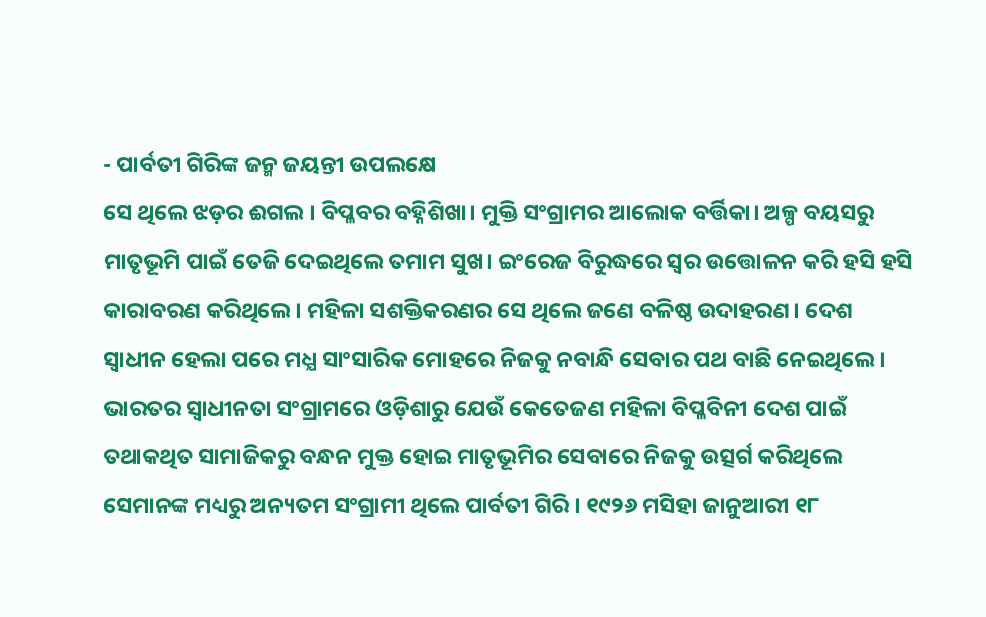- ପାର୍ବତୀ ଗିରିଙ୍କ ଜନ୍ମ ଜୟନ୍ତୀ ଉପଲକ୍ଷେ
ସେ ଥିଲେ ଝଡ଼ର ଈଗଲ । ବିପ୍ଳବର ବହ୍ନିଶିଖା। ମୁକ୍ତି ସଂଗ୍ରାମର ଆଲୋକ ବର୍ତ୍ତିକା। ଅଳ୍ପ ବୟସରୁ ମାତୃଭୂମି ପାଇଁ ତେଜି ଦେଇଥିଲେ ତମାମ ସୁଖ। ଇଂରେଜ ବିରୁଦ୍ଧରେ ସ୍ୱର ଉତ୍ତୋଳନ କରି ହସି ହସି କାରାବରଣ କରିଥିଲେ। ମହିଳା ସଶକ୍ତିକରଣର ସେ ଥିଲେ ଜଣେ ବଳିଷ୍ଠ ଉଦାହରଣ। ଦେଶ ସ୍ୱାଧୀନ ହେଲା ପରେ ମଧ୍ଯ ସାଂସାରିକ ମୋହରେ ନିଜକୁ ନବାନ୍ଧି ସେବାର ପଥ ବାଛି ନେଇଥିଲେ ।
ଭାରତର ସ୍ଵାଧୀନତା ସଂଗ୍ରାମରେ ଓଡ଼ିଶାରୁ ଯେଉଁ କେତେଜଣ ମହିଳା ବିପ୍ଳବିନୀ ଦେଶ ପାଇଁ ତଥାକଥିତ ସାମାଜିକରୁ ବନ୍ଧନ ମୁକ୍ତ ହୋଇ ମାତୃଭୂମିର ସେବାରେ ନିଜକୁ ଉତ୍ସର୍ଗ କରିଥିଲେ ସେମାନଙ୍କ ମଧ୍ୟରୁ ଅନ୍ୟତମ ସଂଗ୍ରାମୀ ଥିଲେ ପାର୍ବତୀ ଗିରି । ୧୯୨୬ ମସିହା ଜାନୁଆରୀ ୧୮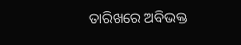ତାରିଖରେ ଅବିଭକ୍ତ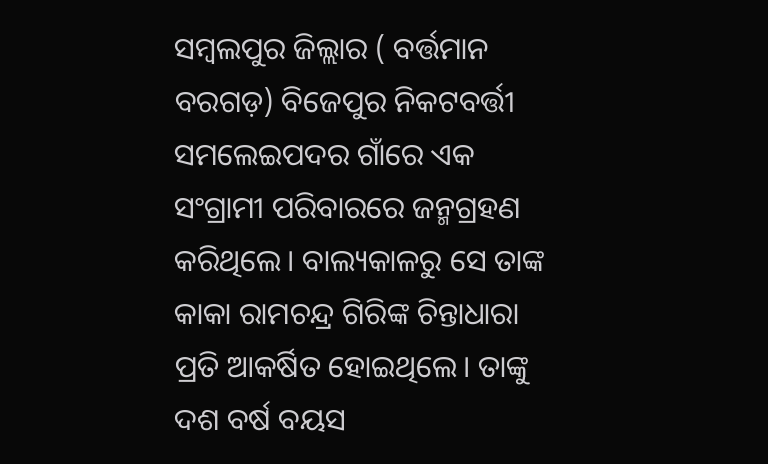ସମ୍ବଲପୁର ଜିଲ୍ଲାର ( ବର୍ତ୍ତମାନ ବରଗଡ଼) ବିଜେପୁର ନିକଟବର୍ତ୍ତୀ ସମଲେଇପଦର ଗାଁରେ ଏକ ସଂଗ୍ରାମୀ ପରିବାରରେ ଜନ୍ମଗ୍ରହଣ କରିଥିଲେ। ବାଲ୍ୟକାଳରୁ ସେ ତାଙ୍କ କାକା ରାମଚନ୍ଦ୍ର ଗିରିଙ୍କ ଚିନ୍ତାଧାରା ପ୍ରତି ଆକର୍ଷିତ ହୋଇଥିଲେ। ତାଙ୍କୁ ଦଶ ବର୍ଷ ବୟସ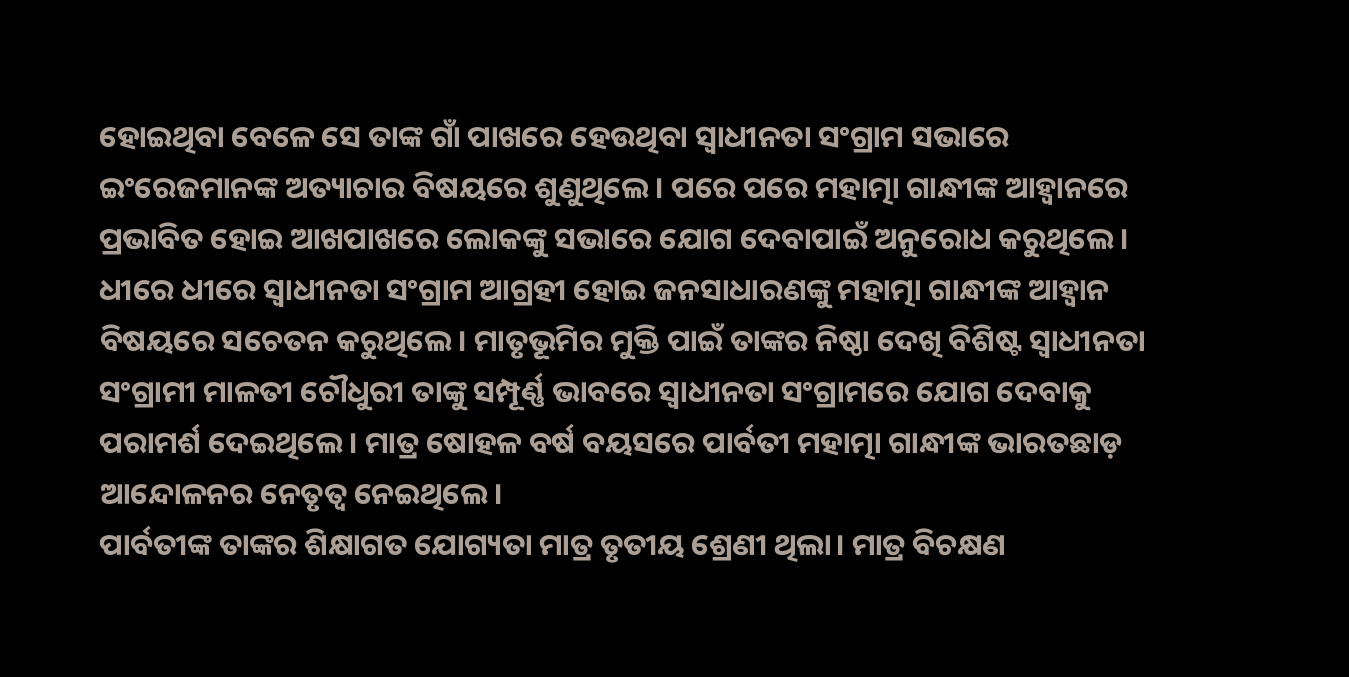ହୋଇଥିବା ବେଳେ ସେ ତାଙ୍କ ଗାଁ ପାଖରେ ହେଉଥିବା ସ୍ୱାଧୀନତା ସଂଗ୍ରାମ ସଭାରେ ଇଂରେଜମାନଙ୍କ ଅତ୍ୟାଚାର ବିଷୟରେ ଶୁଣୁଥିଲେ । ପରେ ପରେ ମହାତ୍ମା ଗାନ୍ଧୀଙ୍କ ଆହ୍ୱାନରେ ପ୍ରଭାବିତ ହୋଇ ଆଖପାଖରେ ଲୋକଙ୍କୁ ସଭାରେ ଯୋଗ ଦେବାପାଇଁ ଅନୁରୋଧ କରୁଥିଲେ ।
ଧୀରେ ଧୀରେ ସ୍ୱାଧୀନତା ସଂଗ୍ରାମ ଆଗ୍ରହୀ ହୋଇ ଜନସାଧାରଣଙ୍କୁ ମହାତ୍ମା ଗାନ୍ଧୀଙ୍କ ଆହ୍ବାନ ବିଷୟରେ ସଚେତନ କରୁଥିଲେ। ମାତୃଭୂମିର ମୁକ୍ତି ପାଇଁ ତାଙ୍କର ନିଷ୍ଠା ଦେଖି ବିଶିଷ୍ଟ ସ୍ୱାଧୀନତା ସଂଗ୍ରାମୀ ମାଳତୀ ଚୌଧୁରୀ ତାଙ୍କୁ ସମ୍ପୂର୍ଣ୍ଣ ଭାବରେ ସ୍ୱାଧୀନତା ସଂଗ୍ରାମରେ ଯୋଗ ଦେବାକୁ ପରାମର୍ଶ ଦେଇଥିଲେ। ମାତ୍ର ଷୋହଳ ବର୍ଷ ବୟସରେ ପାର୍ବତୀ ମହାତ୍ମା ଗାନ୍ଧୀଙ୍କ ଭାରତଛାଡ଼ ଆନ୍ଦୋଳନର ନେତୃତ୍ବ ନେଇଥିଲେ।
ପାର୍ବତୀଙ୍କ ତାଙ୍କର ଶିକ୍ଷାଗତ ଯୋଗ୍ୟତା ମାତ୍ର ତୃତୀୟ ଶ୍ରେଣୀ ଥିଲା। ମାତ୍ର ବିଚକ୍ଷଣ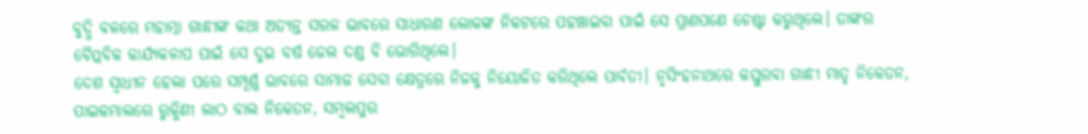ବୁଦ୍ଧି ବଳରେ ମହାତ୍ମା ଗାନ୍ଧୀଙ୍କ କଥା ଅତ୍ୟନ୍ତ ସରଳ ଭାବରେ ସାଧାରଣ ଲୋକଙ୍କ ନିକଟରେ ପହଞ୍ଚାଇବା ପାଇଁ ସେ ପ୍ରାଣପଣେ ଚେଷ୍ଟା କରୁଥିଲେ। ତାଙ୍କର ବୈପ୍ଳବିକ କାର୍ଯ୍ୟକଳାପ ପାଇଁ ସେ ଦୁଇ ବର୍ଷ ଜେଲ ଦଣ୍ଡ ବି ଭୋଗିଥିଲେ।
ଦେଶ ସ୍ୱାଧୀନ ହେଲା ପରେ ସମ୍ପୂର୍ଣ୍ଣ ଭାବରେ ସାମାଜ ସେବା କ୍ଷେତ୍ରରେ ନିଜକୁ ନିୟୋଜିତ କରିଥିଲେ ପାର୍ବତୀ। ନୃସିଂହନାଥରେ କସ୍ତୁରବା ଗାନ୍ଧୀ ମାତୃ ନିକେତନ, ପାଇକମାଲରେ ରୁକ୍ମିଣୀ ଲାଠ ବାଲ ନିକେତନ, ସମ୍ବଲପୁର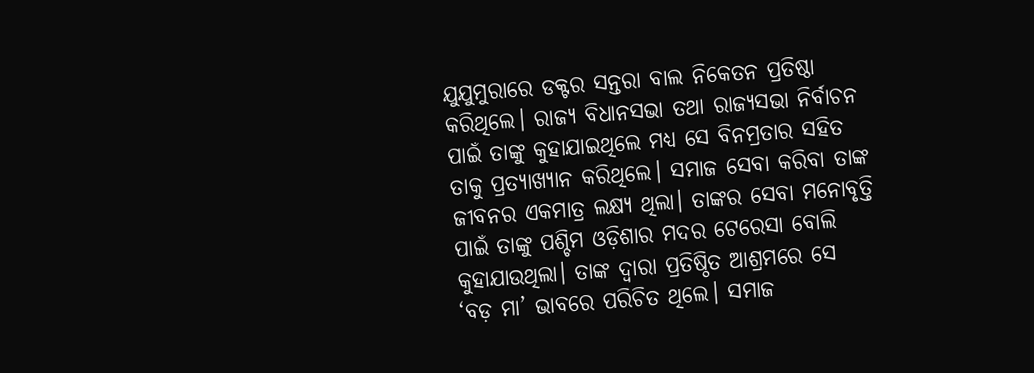ଯୁଯୁମୁରାରେ ଡକ୍ଟର ସନ୍ତରା ବାଲ ନିକେତନ ପ୍ରତିଷ୍ଠା କରିଥିଲେ। ରାଜ୍ୟ ବିଧାନସଭା ତଥା ରାଜ୍ୟସଭା ନିର୍ବାଚନ ପାଇଁ ତାଙ୍କୁ କୁହାଯାଇଥିଲେ ମଧ୍ଯ ସେ ବିନମ୍ରତାର ସହିତ ତାକୁ ପ୍ରତ୍ୟାଖ୍ୟାନ କରିଥିଲେ। ସମାଜ ସେବା କରିବା ତାଙ୍କ ଜୀବନର ଏକମାତ୍ର ଲକ୍ଷ୍ୟ ଥିଲା। ତାଙ୍କର ସେବା ମନୋବୃତ୍ତି ପାଇଁ ତାଙ୍କୁ ପଶ୍ଚିମ ଓଡ଼ିଶାର ମଦର ଟେରେସା ବୋଲି କୁହାଯାଉଥିଲା। ତାଙ୍କ ଦ୍ଵାରା ପ୍ରତିଷ୍ଠିତ ଆଶ୍ରମରେ ସେ ‘ବଡ଼ ମା’ ଭାବରେ ପରିଚିତ ଥିଲେ। ସମାଜ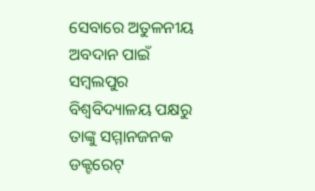ସେବାରେ ଅତୁଳନୀୟ ଅବଦାନ ପାଇଁ ସମ୍ବଲପୁର ବିଶ୍ଵବିଦ୍ୟାଳୟ ପକ୍ଷରୁ ତାଙ୍କୁ ସମ୍ମାନଜନକ ଡକ୍ଟରେଟ୍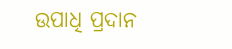ଉପାଧି ପ୍ରଦାନ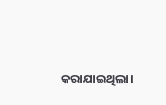କରାଯାଇଥିଲା।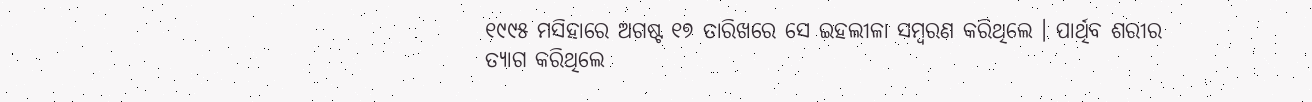୧୯୯୫ ମସିହାରେ ଅଗଷ୍ଟ ୧୭ ତାରିଖରେ ସେ ଇହଲୀଳା ସମ୍ବରଣ କରିଥିଲେ । ପାର୍ଥିବ ଶରୀର ତ୍ୟାଗ କରିଥିଲେ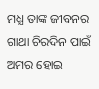ମଧ୍ଯ ତାଙ୍କ ଜୀବନର ଗାଥା ଚିରଦିନ ପାଇଁ ଅମର ହୋଇ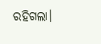ରହିଗଲା।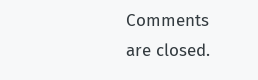Comments are closed.